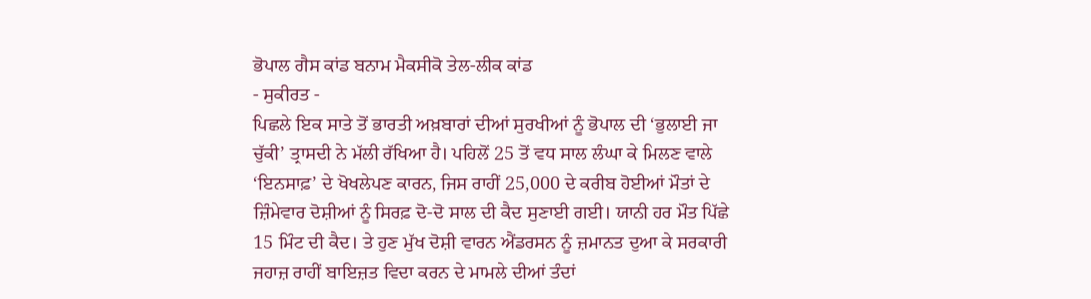ਭੋਪਾਲ ਗੈਸ ਕਾਂਡ ਬਨਾਮ ਮੈਕਸੀਕੋ ਤੇਲ-ਲੀਕ ਕਾਂਡ
- ਸੁਕੀਰਤ -
ਪਿਛਲੇ ਇਕ ਸਾਤੇ ਤੋਂ ਭਾਰਤੀ ਅਖ਼ਬਾਰਾਂ ਦੀਆਂ ਸੁਰਖੀਆਂ ਨੂੰ ਭੋਪਾਲ ਦੀ ‘ਭੁਲਾਈ ਜਾ ਚੁੱਕੀ’ ਤ੍ਰਾਸਦੀ ਨੇ ਮੱਲੀ ਰੱਖਿਆ ਹੈ। ਪਹਿਲੋਂ 25 ਤੋਂ ਵਧ ਸਾਲ ਲੰਘਾ ਕੇ ਮਿਲਣ ਵਾਲੇ ‘ਇਨਸਾਫ਼’ ਦੇ ਖੋਖਲੇਪਣ ਕਾਰਨ, ਜਿਸ ਰਾਹੀਂ 25,000 ਦੇ ਕਰੀਬ ਹੋਈਆਂ ਮੌਤਾਂ ਦੇ ਜ਼ਿੰਮੇਵਾਰ ਦੋਸ਼ੀਆਂ ਨੂੰ ਸਿਰਫ਼ ਦੋ-ਦੋ ਸਾਲ ਦੀ ਕੈਦ ਸੁਣਾਈ ਗਈ। ਯਾਨੀ ਹਰ ਮੌਤ ਪਿੱਛੇ 15 ਮਿੰਟ ਦੀ ਕੈਦ। ਤੇ ਹੁਣ ਮੁੱਖ ਦੋਸ਼ੀ ਵਾਰਨ ਐਂਡਰਸਨ ਨੂੰ ਜ਼ਮਾਨਤ ਦੁਆ ਕੇ ਸਰਕਾਰੀ ਜਹਾਜ਼ ਰਾਹੀਂ ਬਾਇਜ਼ਤ ਵਿਦਾ ਕਰਨ ਦੇ ਮਾਮਲੇ ਦੀਆਂ ਤੰਦਾਂ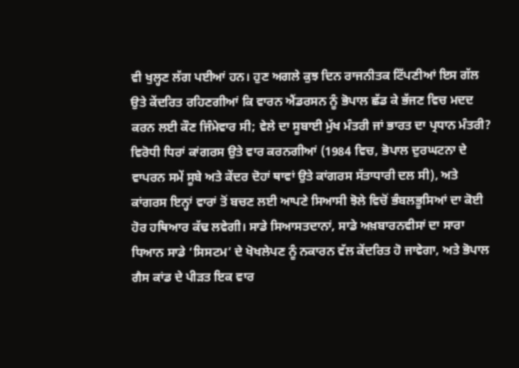ਵੀ ਖੁਲ੍ਹਣ ਲੱਗ ਪਈਆਂ ਹਨ। ਹੁਣ ਅਗਲੇ ਕੁਝ ਦਿਨ ਰਾਜਨੀਤਕ ਟਿੱਪਣੀਆਂ ਇਸ ਗੱਲ ਉਤੇ ਕੇਂਦਰਿਤ ਰਹਿਣਗੀਆਂ ਕਿ ਵਾਰਨ ਐਂਡਰਸਨ ਨੂੰ ਭੋਪਾਲ ਛੱਡ ਕੇ ਭੱਜਣ ਵਿਚ ਮਦਦ ਕਰਨ ਲਈ ਕੌਣ ਜਿੰਮੇਵਾਰ ਸੀ; ਵੇਲੇ ਦਾ ਸੂਬਾਈ ਮੁੱਖ ਮੰਤਰੀ ਜਾਂ ਭਾਰਤ ਦਾ ਪ੍ਰਧਾਨ ਮੰਤਰੀ? ਵਿਰੋਧੀ ਧਿਰਾਂ ਕਾਂਗਰਸ ਉਤੇ ਵਾਰ ਕਰਨਗੀਆਂ (1984 ਵਿਚ, ਭੋਪਾਲ ਦੁਰਘਟਨਾ ਦੇ ਵਾਪਰਨ ਸਮੇਂ ਸੂਬੇ ਅਤੇ ਕੇਂਦਰ ਦੋਹਾਂ ਥਾਵਾਂ ਉਤੇ ਕਾਂਗਰਸ ਸੱਤਾਧਾਰੀ ਦਲ ਸੀ), ਅਤੇ ਕਾਂਗਰਸ ਇਨ੍ਹਾਂ ਵਾਰਾਂ ਤੋਂ ਬਚਣ ਲਈ ਆਪਣੇ ਸਿਆਸੀ ਝੋਲੇ ਵਿਚੋਂ ਭੰਬਲਭੂਸਿਆਂ ਦਾ ਕੋਈ ਹੋਰ ਹਥਿਆਰ ਕੱਢ ਲਵੇਗੀ। ਸਾਡੇ ਸਿਆਸਤਦਾਨਾਂ, ਸਾਡੇ ਅਖ਼ਬਾਰਨਵੀਸਾਂ ਦਾ ਸਾਰਾ ਧਿਆਨ ਸਾਡੇ ‘ਸਿਸਟਮ’ ਦੇ ਖੋਖਲੇਪਣ ਨੂੰ ਨਕਾਰਨ ਵੱਲ ਕੇਂਦਰਿਤ ਹੋ ਜਾਵੇਗਾ, ਅਤੇ ਭੋਪਾਲ ਗੈਸ ਕਾਂਡ ਦੇ ਪੀੜਤ ਇਕ ਵਾਰ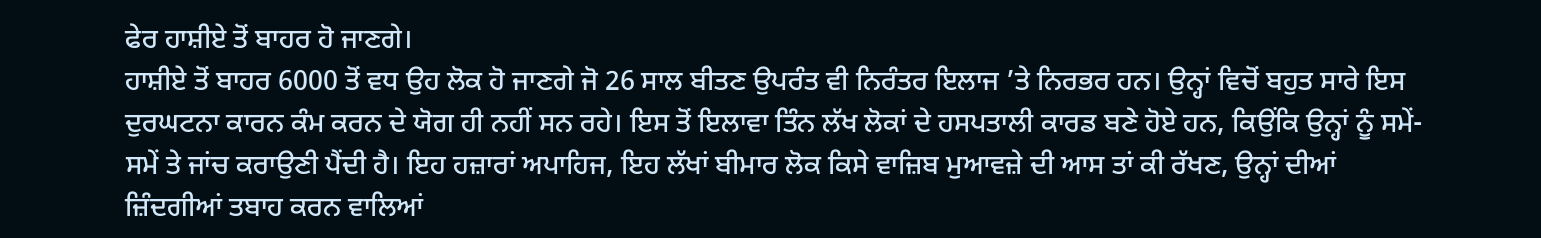ਫੇਰ ਹਾਸ਼ੀਏ ਤੋਂ ਬਾਹਰ ਹੋ ਜਾਣਗੇ।
ਹਾਸ਼ੀਏ ਤੋਂ ਬਾਹਰ 6000 ਤੋਂ ਵਧ ਉਹ ਲੋਕ ਹੋ ਜਾਣਗੇ ਜੋ 26 ਸਾਲ ਬੀਤਣ ਉਪਰੰਤ ਵੀ ਨਿਰੰਤਰ ਇਲਾਜ ’ਤੇ ਨਿਰਭਰ ਹਨ। ਉਨ੍ਹਾਂ ਵਿਚੋਂ ਬਹੁਤ ਸਾਰੇ ਇਸ ਦੁਰਘਟਨਾ ਕਾਰਨ ਕੰਮ ਕਰਨ ਦੇ ਯੋਗ ਹੀ ਨਹੀਂ ਸਨ ਰਹੇ। ਇਸ ਤੋਂ ਇਲਾਵਾ ਤਿੰਨ ਲੱਖ ਲੋਕਾਂ ਦੇ ਹਸਪਤਾਲੀ ਕਾਰਡ ਬਣੇ ਹੋਏ ਹਨ, ਕਿਉਂਕਿ ਉਨ੍ਹਾਂ ਨੂੰ ਸਮੇਂ-ਸਮੇਂ ਤੇ ਜਾਂਚ ਕਰਾਉਣੀ ਪੈਂਦੀ ਹੈ। ਇਹ ਹਜ਼ਾਰਾਂ ਅਪਾਹਿਜ, ਇਹ ਲੱਖਾਂ ਬੀਮਾਰ ਲੋਕ ਕਿਸੇ ਵਾਜ਼ਿਬ ਮੁਆਵਜ਼ੇ ਦੀ ਆਸ ਤਾਂ ਕੀ ਰੱਖਣ, ਉਨ੍ਹਾਂ ਦੀਆਂ ਜ਼ਿੰਦਗੀਆਂ ਤਬਾਹ ਕਰਨ ਵਾਲਿਆਂ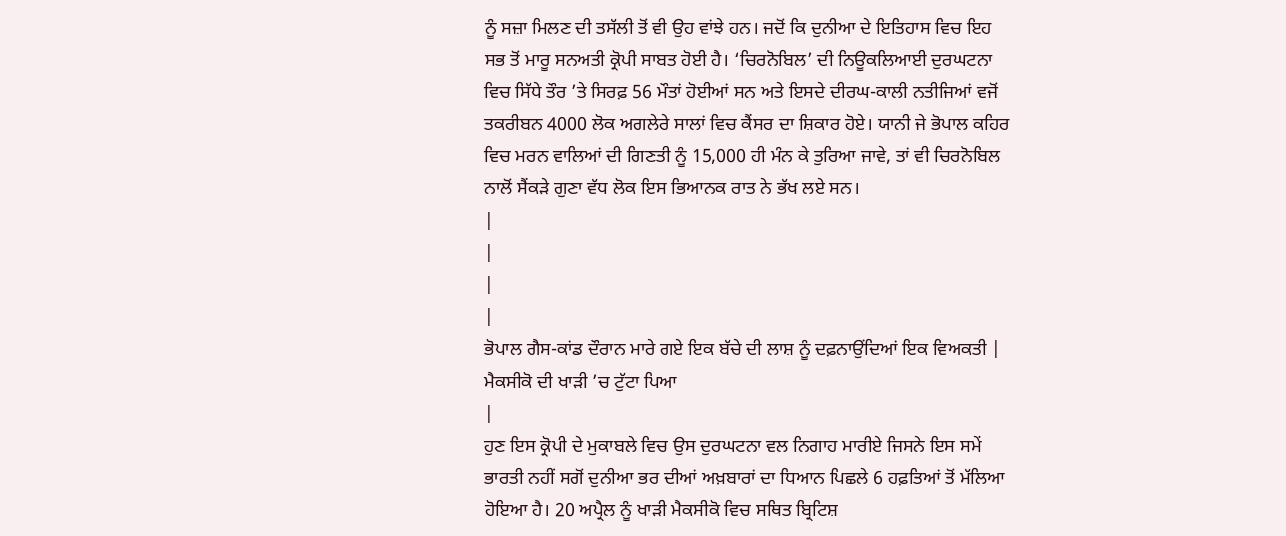ਨੂੰ ਸਜ਼ਾ ਮਿਲਣ ਦੀ ਤਸੱਲੀ ਤੋਂ ਵੀ ਉਹ ਵਾਂਝੇ ਹਨ। ਜਦੋਂ ਕਿ ਦੁਨੀਆ ਦੇ ਇਤਿਹਾਸ ਵਿਚ ਇਹ ਸਭ ਤੋਂ ਮਾਰੂ ਸਨਅਤੀ ਕ੍ਰੋਪੀ ਸਾਬਤ ਹੋਈ ਹੈ। ‘ਚਿਰਨੋਬਿਲ’ ਦੀ ਨਿਊਕਲਿਆਈ ਦੁਰਘਟਨਾ ਵਿਚ ਸਿੱਧੇ ਤੌਰ ’ਤੇ ਸਿਰਫ਼ 56 ਮੌਤਾਂ ਹੋਈਆਂ ਸਨ ਅਤੇ ਇਸਦੇ ਦੀਰਘ-ਕਾਲੀ ਨਤੀਜਿਆਂ ਵਜੋਂ ਤਕਰੀਬਨ 4000 ਲੋਕ ਅਗਲੇਰੇ ਸਾਲਾਂ ਵਿਚ ਕੈਂਸਰ ਦਾ ਸ਼ਿਕਾਰ ਹੋਏ। ਯਾਨੀ ਜੇ ਭੋਪਾਲ ਕਹਿਰ ਵਿਚ ਮਰਨ ਵਾਲਿਆਂ ਦੀ ਗਿਣਤੀ ਨੂੰ 15,000 ਹੀ ਮੰਨ ਕੇ ਤੁਰਿਆ ਜਾਵੇ, ਤਾਂ ਵੀ ਚਿਰਨੋਬਿਲ ਨਾਲੋਂ ਸੈਂਕੜੇ ਗੁਣਾ ਵੱਧ ਲੋਕ ਇਸ ਭਿਆਨਕ ਰਾਤ ਨੇ ਭੱਖ ਲਏ ਸਨ।
|
|
|
|
ਭੋਪਾਲ ਗੈਸ-ਕਾਂਡ ਦੌਰਾਨ ਮਾਰੇ ਗਏ ਇਕ ਬੱਚੇ ਦੀ ਲਾਸ਼ ਨੂੰ ਦਫ਼ਨਾਉਂਦਿਆਂ ਇਕ ਵਿਅਕਤੀ |
ਮੈਕਸੀਕੋ ਦੀ ਖਾੜੀ ’ਚ ਟੁੱਟਾ ਪਿਆ
|
ਹੁਣ ਇਸ ਕ੍ਰੋਪੀ ਦੇ ਮੁਕਾਬਲੇ ਵਿਚ ਉਸ ਦੁਰਘਟਨਾ ਵਲ ਨਿਗਾਹ ਮਾਰੀਏ ਜਿਸਨੇ ਇਸ ਸਮੇਂ ਭਾਰਤੀ ਨਹੀਂ ਸਗੋਂ ਦੁਨੀਆ ਭਰ ਦੀਆਂ ਅਖ਼ਬਾਰਾਂ ਦਾ ਧਿਆਨ ਪਿਛਲੇ 6 ਹਫ਼ਤਿਆਂ ਤੋਂ ਮੱਲਿਆ ਹੋਇਆ ਹੈ। 20 ਅਪ੍ਰੈਲ ਨੂੰ ਖਾੜੀ ਮੈਕਸੀਕੋ ਵਿਚ ਸਥਿਤ ਬ੍ਰਿਟਿਸ਼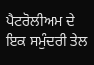ਪੈਟਰੋਲੀਅਮ ਦੇ ਇਕ ਸਮੁੰਦਰੀ ਤੇਲ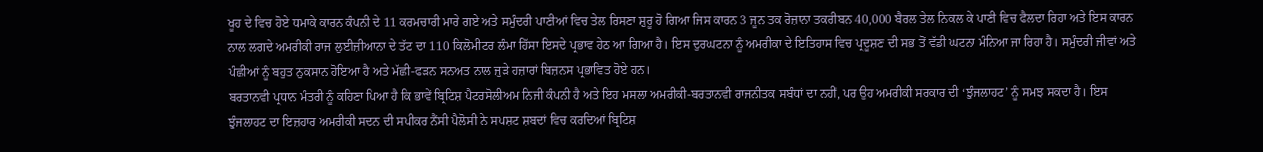ਖੂਹ ਦੇ ਵਿਚ ਹੋਏ ਧਮਾਕੇ ਕਾਰਨ ਕੰਪਨੀ ਦੇ 11 ਕਰਮਚਾਰੀ ਮਾਰੇ ਗਏ ਅਤੇ ਸਮੁੰਦਰੀ ਪਾਣੀਆਂ ਵਿਚ ਤੇਲ ਰਿਸਣਾ ਸ਼ੁਰੂ ਹੋ ਗਿਆ ਜਿਸ ਕਾਰਨ 3 ਜੂਨ ਤਕ ਰੋਜ਼ਾਨਾ ਤਕਰੀਬਨ 40,000 ਬੈਰਲ ਤੇਲ ਨਿਕਲ ਕੇ ਪਾਣੀ ਵਿਚ ਫੈਲਦਾ ਰਿਹਾ ਅਤੇ ਇਸ ਕਾਰਨ ਨਾਲ ਲਗਦੇ ਅਮਰੀਕੀ ਰਾਜ ਲੁਈਜ਼ੀਆਨਾ ਦੇ ਤੱਟ ਦਾ 110 ਕਿਲੋਮੀਟਰ ਲੰਮਾ ਹਿੱਸਾ ਇਸਦੇ ਪ੍ਰਭਾਵ ਹੇਠ ਆ ਗਿਆ ਹੈ। ਇਸ ਦੁਰਘਟਨਾ ਨੂੰ ਅਮਰੀਕਾ ਦੇ ਇਤਿਹਾਸ ਵਿਚ ਪ੍ਰਦੂਸ਼ਣ ਦੀ ਸਭ ਤੋਂ ਵੱਡੀ ਘਟਨਾ ਮੰਨਿਆ ਜਾ ਰਿਹਾ ਹੈ। ਸਮੁੰਦਰੀ ਜੀਵਾਂ ਅਤੇ ਪੰਛੀਆਂ ਨੂੰ ਬਹੁਤ ਨੁਕਸਾਨ ਹੋਇਆ ਹੈ ਅਤੇ ਮੱਛੀ-ਫੜਨ ਸਨਅਤ ਨਾਲ ਜੁੜੇ ਹਜ਼ਾਰਾਂ ਬਿਜ਼ਨਸ ਪ੍ਰਭਾਵਿਤ ਹੋਏ ਹਨ।
ਬਰਤਾਨਵੀ ਪ੍ਰਧਾਨ ਮੰਤਰੀ ਨੂੰ ਕਹਿਣਾ ਪਿਆ ਹੈ ਕਿ ਭਾਵੇਂ ਬ੍ਰਿਟਿਸ਼ ਪੈਟਰਸੋਲੀਅਮ ਨਿਜੀ ਕੰਪਨੀ ਹੈ ਅਤੇ ਇਹ ਮਸਲਾ ਅਮਰੀਕੀ-ਬਰਤਾਨਵੀ ਰਾਜਨੀਤਕ ਸਬੰਧਾਂ ਦਾ ਨਹੀਂ, ਪਰ ਉਹ ਅਮਰੀਕੀ ਸਰਕਾਰ ਦੀ ‘ਝੁੰਜਲਾਹਟ’ ਨੂੰ ਸਮਝ ਸਕਦਾ ਹੈ। ਇਸ ਝੁੰਜਲਾਹਟ ਦਾ ਇਜ਼ਹਾਰ ਅਮਰੀਕੀ ਸਦਨ ਦੀ ਸਪੀਕਰ ਨੈਂਸੀ ਪੈਲੋਸੀ ਨੇ ਸਪਸ਼ਟ ਸ਼ਬਦਾਂ ਵਿਚ ਕਰਦਿਆਂ ਬ੍ਰਿਟਿਸ਼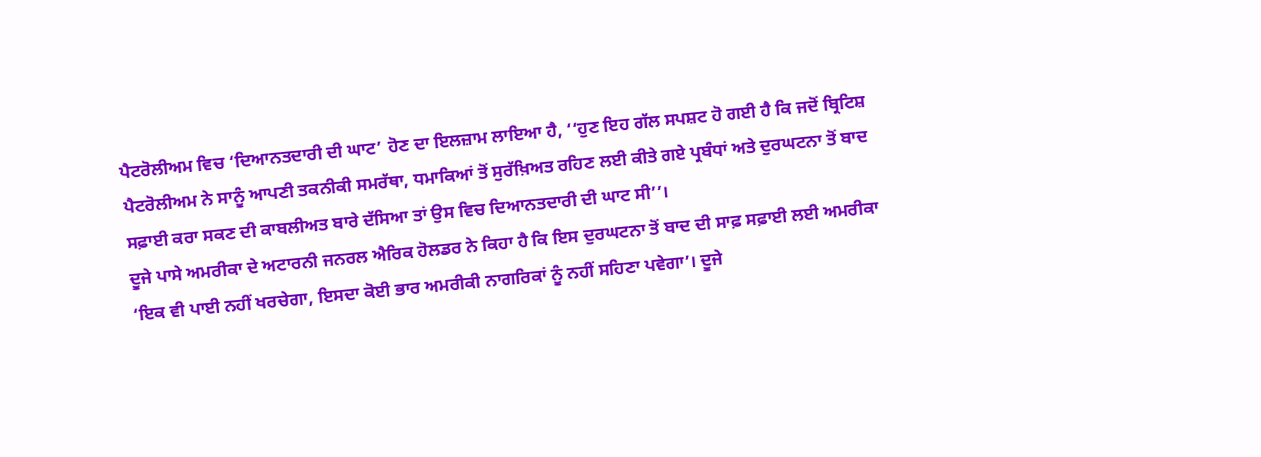ਪੈਟਰੋਲੀਅਮ ਵਿਚ ‘ਦਿਆਨਤਦਾਰੀ ਦੀ ਘਾਟ’ ਹੋਣ ਦਾ ਇਲਜ਼ਾਮ ਲਾਇਆ ਹੈ, ‘‘ਹੁਣ ਇਹ ਗੱਲ ਸਪਸ਼ਟ ਹੋ ਗਈ ਹੈ ਕਿ ਜਦੋਂ ਬ੍ਰਿਟਿਸ਼ ਪੈਟਰੋਲੀਅਮ ਨੇ ਸਾਨੂੰ ਆਪਣੀ ਤਕਨੀਕੀ ਸਮਰੱਥਾ, ਧਮਾਕਿਆਂ ਤੋਂ ਸੁਰੱਖ਼ਿਅਤ ਰਹਿਣ ਲਈ ਕੀਤੇ ਗਏ ਪ੍ਰਬੰਧਾਂ ਅਤੇ ਦੁਰਘਟਨਾ ਤੋਂ ਬਾਦ ਸਫ਼ਾਈ ਕਰਾ ਸਕਣ ਦੀ ਕਾਬਲੀਅਤ ਬਾਰੇ ਦੱਸਿਆ ਤਾਂ ਉਸ ਵਿਚ ਦਿਆਨਤਦਾਰੀ ਦੀ ਘਾਟ ਸੀ’’।
ਦੂਜੇ ਪਾਸੇ ਅਮਰੀਕਾ ਦੇ ਅਟਾਰਨੀ ਜਨਰਲ ਐਰਿਕ ਹੋਲਡਰ ਨੇ ਕਿਹਾ ਹੈ ਕਿ ਇਸ ਦੁਰਘਟਨਾ ਤੋਂ ਬਾਦ ਦੀ ਸਾਫ਼ ਸਫ਼ਾਈ ਲਈ ਅਮਰੀਕਾ ‘ਇਕ ਵੀ ਪਾਈ ਨਹੀਂ ਖਰਚੇਗਾ, ਇਸਦਾ ਕੋਈ ਭਾਰ ਅਮਰੀਕੀ ਨਾਗਰਿਕਾਂ ਨੂੰ ਨਹੀਂ ਸਹਿਣਾ ਪਵੇਗਾ’। ਦੂਜੇ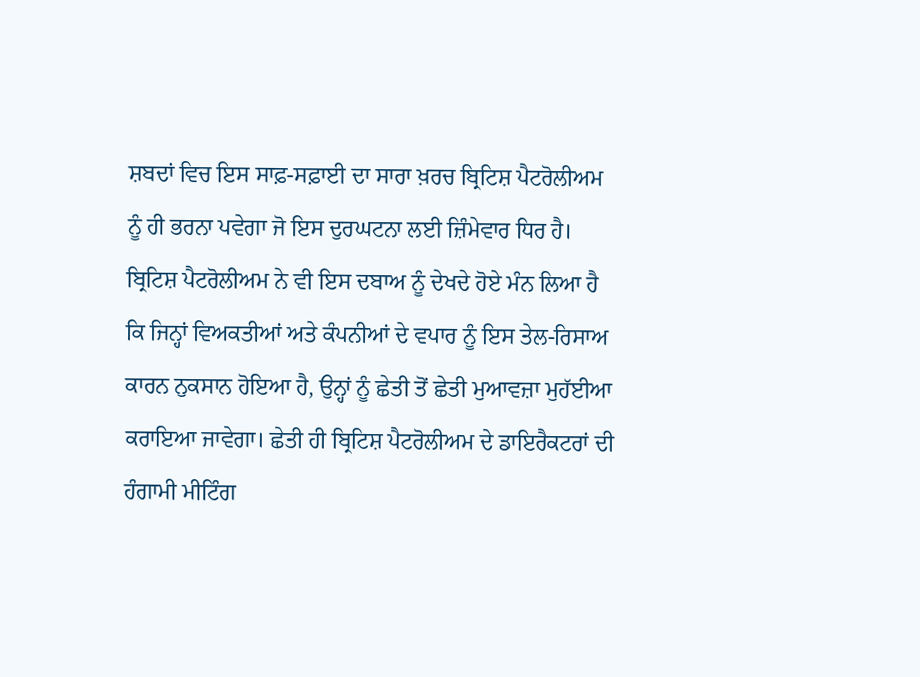ਸ਼ਬਦਾਂ ਵਿਚ ਇਸ ਸਾਫ਼-ਸਫ਼ਾਈ ਦਾ ਸਾਰਾ ਖ਼ਰਚ ਬ੍ਰਿਟਿਸ਼ ਪੈਟਰੋਲੀਅਮ ਨੂੰ ਹੀ ਭਰਨਾ ਪਵੇਗਾ ਜੋ ਇਸ ਦੁਰਘਟਨਾ ਲਈ ਜ਼ਿੰਮੇਵਾਰ ਧਿਰ ਹੈ। ਬ੍ਰਿਟਿਸ਼ ਪੈਟਰੋਲੀਅਮ ਨੇ ਵੀ ਇਸ ਦਬਾਅ ਨੂੰ ਦੇਖਦੇ ਹੋਏ ਮੰਨ ਲਿਆ ਹੈ ਕਿ ਜਿਨ੍ਹਾਂ ਵਿਅਕਤੀਆਂ ਅਤੇ ਕੰਪਨੀਆਂ ਦੇ ਵਪਾਰ ਨੂੰ ਇਸ ਤੇਲ-ਰਿਸਾਅ ਕਾਰਨ ਨੁਕਸਾਨ ਹੋਇਆ ਹੈ, ਉਨ੍ਹਾਂ ਨੂੰ ਛੇਤੀ ਤੋਂ ਛੇਤੀ ਮੁਆਵਜ਼ਾ ਮੁਹੱਈਆ ਕਰਾਇਆ ਜਾਵੇਗਾ। ਛੇਤੀ ਹੀ ਬ੍ਰਿਟਿਸ਼ ਪੈਟਰੋਲੀਅਮ ਦੇ ਡਾਇਰੈਕਟਰਾਂ ਦੀ ਹੰਗਾਮੀ ਮੀਟਿੰਗ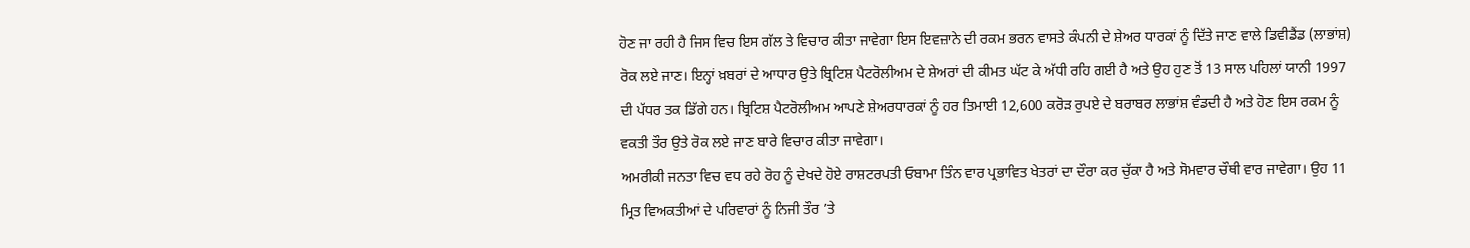ਹੋਣ ਜਾ ਰਹੀ ਹੈ ਜਿਸ ਵਿਚ ਇਸ ਗੱਲ ਤੇ ਵਿਚਾਰ ਕੀਤਾ ਜਾਵੇਗਾ ਇਸ ਇਵਜ਼ਾਨੇ ਦੀ ਰਕਮ ਭਰਨ ਵਾਸਤੇ ਕੰਪਨੀ ਦੇ ਸ਼ੇਅਰ ਧਾਰਕਾਂ ਨੂੰ ਦਿੱਤੇ ਜਾਣ ਵਾਲੇ ਡਿਵੀਡੈਂਡ (ਲਾਭਾਂਸ਼) ਰੋਕ ਲਏ ਜਾਣ। ਇਨ੍ਹਾਂ ਖ਼ਬਰਾਂ ਦੇ ਆਧਾਰ ਉਤੇ ਬ੍ਰਿਟਿਸ਼ ਪੈਟਰੋਲੀਅਮ ਦੇ ਸ਼ੇਅਰਾਂ ਦੀ ਕੀਮਤ ਘੱਟ ਕੇ ਅੱਧੀ ਰਹਿ ਗਈ ਹੈ ਅਤੇ ਉਹ ਹੁਣ ਤੋਂ 13 ਸਾਲ ਪਹਿਲਾਂ ਯਾਨੀ 1997 ਦੀ ਪੱਧਰ ਤਕ ਡਿੱਗੇ ਹਨ। ਬ੍ਰਿਟਿਸ਼ ਪੈਟਰੋਲੀਅਮ ਆਪਣੇ ਸ਼ੇਅਰਧਾਰਕਾਂ ਨੂੰ ਹਰ ਤਿਮਾਈ 12,600 ਕਰੋੜ ਰੁਪਏ ਦੇ ਬਰਾਬਰ ਲਾਭਾਂਸ਼ ਵੰਡਦੀ ਹੈ ਅਤੇ ਹੋਣ ਇਸ ਰਕਮ ਨੂੰ ਵਕਤੀ ਤੌਰ ਉਤੇ ਰੋਕ ਲਏ ਜਾਣ ਬਾਰੇ ਵਿਚਾਰ ਕੀਤਾ ਜਾਵੇਗਾ।
ਅਮਰੀਕੀ ਜਨਤਾ ਵਿਚ ਵਧ ਰਹੇ ਰੋਹ ਨੂੰ ਦੇਖਦੇ ਹੋਏ ਰਾਸ਼ਟਰਪਤੀ ਓਬਾਮਾ ਤਿੰਨ ਵਾਰ ਪ੍ਰਭਾਵਿਤ ਖੇਤਰਾਂ ਦਾ ਦੌਰਾ ਕਰ ਚੁੱਕਾ ਹੈ ਅਤੇ ਸੋਮਵਾਰ ਚੌਥੀ ਵਾਰ ਜਾਵੇਗਾ। ਉਹ 11 ਮ੍ਰਿਤ ਵਿਅਕਤੀਆਂ ਦੇ ਪਰਿਵਾਰਾਂ ਨੂੰ ਨਿਜੀ ਤੌਰ ’ਤੇ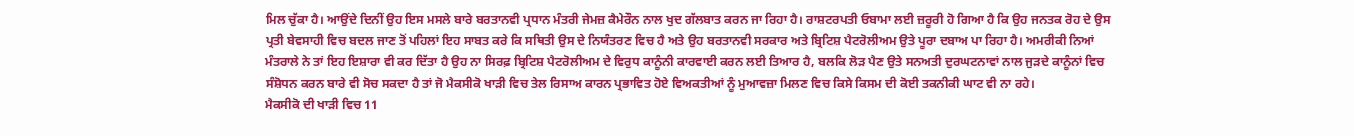ਮਿਲ ਚੁੱਕਾ ਹੈ। ਆਉਂਦੇ ਦਿਨੀਂ ਉਹ ਇਸ ਮਸਲੇ ਬਾਰੇ ਬਰਤਾਨਵੀ ਪ੍ਰਧਾਨ ਮੰਤਰੀ ਜੇਮਜ਼ ਕੈਮੇਰੌਨ ਨਾਲ ਖੁਦ ਗੱਲਬਾਤ ਕਰਨ ਜਾ ਰਿਹਾ ਹੈ। ਰਾਸ਼ਟਰਪਤੀ ਓਬਾਮਾ ਲਈ ਜ਼ਰੂਰੀ ਹੋ ਗਿਆ ਹੈ ਕਿ ਉਹ ਜਨਤਕ ਰੋਹ ਦੇ ਉਸ ਪ੍ਰਤੀ ਬੇਵਸਾਹੀ ਵਿਚ ਬਦਲ ਜਾਣ ਤੋਂ ਪਹਿਲਾਂ ਇਹ ਸਾਬਤ ਕਰੇ ਕਿ ਸਥਿਤੀ ਉਸ ਦੇ ਨਿਯੰਤਰਣ ਵਿਚ ਹੈ ਅਤੇ ਉਹ ਬਰਤਾਨਵੀ ਸਰਕਾਰ ਅਤੇ ਬ੍ਰਿਟਿਸ਼ ਪੈਟਰੋਲੀਅਮ ਉਤੇ ਪੂਰਾ ਦਬਾਅ ਪਾ ਰਿਹਾ ਹੈ। ਅਮਰੀਕੀ ਨਿਆਂ ਮੰਤਰਾਲੇ ਨੇ ਤਾਂ ਇਹ ਇਸ਼ਾਰਾ ਵੀ ਕਰ ਦਿੱਤਾ ਹੈ ਉਹ ਨਾ ਸਿਰਫ਼ ਬ੍ਰਿਟਿਸ਼ ਪੈਟਰੋਲੀਅਮ ਦੇ ਵਿਰੁਧ ਕਾਨੂੰਨੀ ਕਾਰਵਾਈ ਕਰਨ ਲਈ ਤਿਆਰ ਹੈ, ਬਲਕਿ ਲੋੜ ਪੈਣ ਉਤੇ ਸਨਅਤੀ ਦੁਰਘਟਨਾਵਾਂ ਨਾਲ ਜੁੜਦੇ ਕਾਨੂੰਨਾਂ ਵਿਚ ਸੰਸ਼ੋਧਨ ਕਰਨ ਬਾਰੇ ਵੀ ਸੋਚ ਸਕਦਾ ਹੈ ਤਾਂ ਜੋ ਮੈਕਸੀਕੋ ਖਾੜੀ ਵਿਚ ਤੇਲ ਰਿਸਾਅ ਕਾਰਨ ਪ੍ਰਭਾਵਿਤ ਹੋਏ ਵਿਅਕਤੀਆਂ ਨੂੰ ਮੁਆਵਜ਼ਾ ਮਿਲਣ ਵਿਚ ਕਿਸੇ ਕਿਸਮ ਦੀ ਕੋਈ ਤਕਨੀਕੀ ਘਾਟ ਵੀ ਨਾ ਰਹੇ।
ਮੈਕਸੀਕੋ ਦੀ ਖਾੜੀ ਵਿਚ 11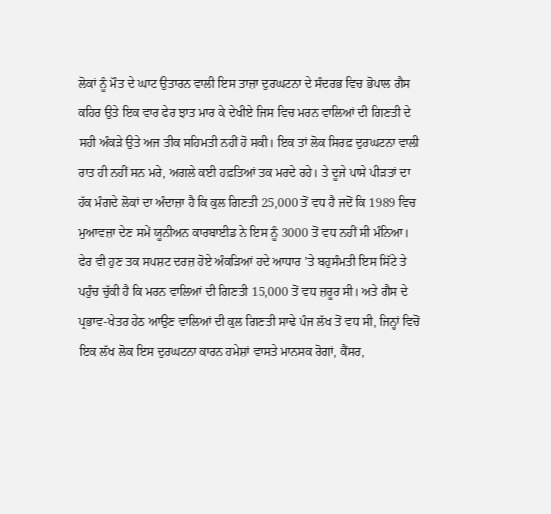ਲੋਕਾਂ ਨੂੰ ਮੌਤ ਦੇ ਘਾਟ ਉਤਾਰਨ ਵਾਲੀ ਇਸ ਤਾਜ਼ਾ ਦੁਰਘਟਨਾ ਦੇ ਸੰਦਰਭ ਵਿਚ ਭੋਪਾਲ ਗੈਸ ਕਹਿਰ ਉਤੇ ਇਕ ਵਾਰ ਫੇਰ ਝਾਤ ਮਾਰ ਕੇ ਦੇਖੀਏ ਜਿਸ ਵਿਚ ਮਰਨ ਵਾਲਿਆਂ ਦੀ ਗਿਣਤੀ ਦੇ ਸਹੀ ਅੰਕੜੇ ਉਤੇ ਅਜ ਤੀਕ ਸਹਿਮਤੀ ਨਹੀਂ ਹੋ ਸਕੀ। ਇਕ ਤਾਂ ਲੋਕ ਸਿਰਫ਼ ਦੁਰਘਟਨਾ ਵਾਲੀ ਰਾਤ ਹੀ ਨਹੀਂ ਸਨ ਮਰੇ, ਅਗਲੇ ਕਈ ਹਫ਼ਤਿਆਂ ਤਕ ਮਰਦੇ ਰਹੇ। ਤੇ ਦੂਜੇ ਪਾਸੇ ਪੀੜਤਾਂ ਦਾ ਹੱਕ ਮੰਗਦੇ ਲੋਕਾਂ ਦਾ ਅੰਦਾਜ਼ਾ ਹੈ ਕਿ ਕੁਲ ਗਿਣਤੀ 25,000 ਤੋਂ ਵਧ ਹੈ ਜਦੋਂ ਕਿ 1989 ਵਿਚ ਮੁਆਵਜ਼ਾ ਦੇਣ ਸਮੇਂ ਯੂਨੀਅਨ ਕਾਰਬਾਈਡ ਨੇ ਇਸ ਨੂੰ 3000 ਤੋਂ ਵਧ ਨਹੀਂ ਸੀ ਮੰਨਿਆ। ਫੇਰ ਵੀ ਹੁਣ ਤਕ ਸਪਸ਼ਟ ਦਰਜ਼ ਹੋਏ ਅੰਕੜਿਆਂ ਹਦੇ ਆਧਾਰ ’ਤੇ ਬਹੁਸੰਮਤੀ ਇਸ ਸਿੱਟੇ ਤੇ ਪਹੁੰਚ ਚੁੱਕੀ ਹੈ ਕਿ ਮਰਨ ਵਾਲਿਆਂ ਦੀ ਗਿਣਤੀ 15,000 ਤੋਂ ਵਧ ਜ਼ਰੂਰ ਸੀ। ਅਤੇ ਗੈਸ ਦੇ ਪ੍ਰਭਾਵ-ਖੇਤਰ ਹੇਠ ਆਉਣ ਵਾਲਿਆਂ ਦੀ ਕੁਲ ਗਿਣਤੀ ਸਾਢੇ ਪੰਜ ਲੱਖ ਤੋਂ ਵਧ ਸੀ, ਜਿਨ੍ਹਾਂ ਵਿਚੋਂ ਇਕ ਲੱਖ ਲੋਕ ਇਸ ਦੁਰਘਟਨਾ ਕਾਰਨ ਹਮੇਸ਼ਾਂ ਵਾਸਤੇ ਮਾਨਸਕ ਰੋਗਾਂ, ਕੈਂਸਰ,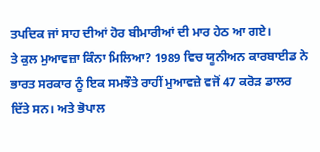ਤਪਦਿਕ ਜਾਂ ਸਾਹ ਦੀਆਂ ਹੋਰ ਬੀਮਾਰੀਆਂ ਦੀ ਮਾਰ ਹੇਠ ਆ ਗਏ।
ਤੇ ਕੁਲ ਮੁਆਵਜ਼ਾ ਕਿੰਨਾ ਮਿਲਿਆ? 1989 ਵਿਚ ਯੂਨੀਅਨ ਕਾਰਬਾਈਡ ਨੇ ਭਾਰਤ ਸਰਕਾਰ ਨੂੰ ਇਕ ਸਮਝੌਤੇ ਰਾਹੀਂ ਮੁਆਵਜ਼ੇ ਵਜੋਂ 47 ਕਰੋੜ ਡਾਲਰ ਦਿੱਤੇ ਸਨ। ਅਤੇ ਭੋਪਾਲ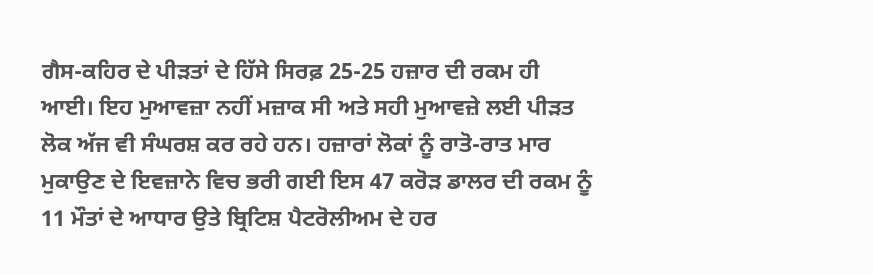ਗੈਸ-ਕਹਿਰ ਦੇ ਪੀੜਤਾਂ ਦੇ ਹਿੱਸੇ ਸਿਰਫ਼ 25-25 ਹਜ਼ਾਰ ਦੀ ਰਕਮ ਹੀ ਆਈ। ਇਹ ਮੁਆਵਜ਼ਾ ਨਹੀਂ ਮਜ਼ਾਕ ਸੀ ਅਤੇ ਸਹੀ ਮੁਆਵਜ਼ੇ ਲਈ ਪੀੜਤ ਲੋਕ ਅੱਜ ਵੀ ਸੰਘਰਸ਼ ਕਰ ਰਹੇ ਹਨ। ਹਜ਼ਾਰਾਂ ਲੋਕਾਂ ਨੂੰ ਰਾਤੋ-ਰਾਤ ਮਾਰ ਮੁਕਾਉਣ ਦੇ ਇਵਜ਼ਾਨੇ ਵਿਚ ਭਰੀ ਗਈ ਇਸ 47 ਕਰੋੜ ਡਾਲਰ ਦੀ ਰਕਮ ਨੂੰ 11 ਮੌਤਾਂ ਦੇ ਆਧਾਰ ਉਤੇ ਬ੍ਰਿਟਿਸ਼ ਪੈਟਰੋਲੀਅਮ ਦੇ ਹਰ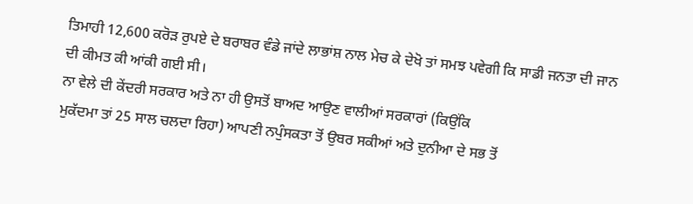ਤਿਮਾਹੀ 12,600 ਕਰੋੜ ਰੁਪਏ ਦੇ ਬਰਾਬਰ ਵੰਡੇ ਜਾਂਦੇ ਲਾਭਾਂਸ਼ ਨਾਲ ਮੇਚ ਕੇ ਦੇਖੋ ਤਾਂ ਸਮਝ ਪਵੇਗੀ ਕਿ ਸਾਡੀ ਜਨਤਾ ਦੀ ਜਾਨ ਦੀ ਕੀਮਤ ਕੀ ਆਂਕੀ ਗਈ ਸੀ।
ਨਾ ਵੇਲੇ ਦੀ ਕੇਂਦਰੀ ਸਰਕਾਰ ਅਤੇ ਨਾ ਹੀ ਉਸਤੋਂ ਬਾਅਦ ਆਉਣ ਵਾਲੀਆਂ ਸਰਕਾਰਾਂ (ਕਿਉਂਕਿ
ਮੁਕੱਦਮਾ ਤਾਂ 25 ਸਾਲ ਚਲਦਾ ਰਿਹਾ) ਆਪਣੀ ਨਪੁੰਸਕਤਾ ਤੋਂ ਉਬਰ ਸਕੀਆਂ ਅਤੇ ਦੁਨੀਆ ਦੇ ਸਭ ਤੋਂ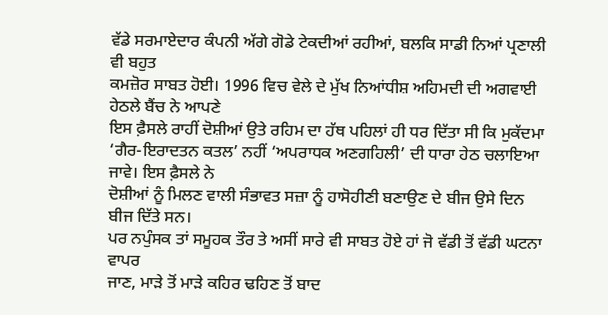ਵੱਡੇ ਸਰਮਾਏਦਾਰ ਕੰਪਨੀ ਅੱਗੇ ਗੋਡੇ ਟੇਕਦੀਆਂ ਰਹੀਆਂ, ਬਲਕਿ ਸਾਡੀ ਨਿਆਂ ਪ੍ਰਣਾਲੀ ਵੀ ਬਹੁਤ
ਕਮਜ਼ੋਰ ਸਾਬਤ ਹੋਈ। 1996 ਵਿਚ ਵੇਲੇ ਦੇ ਮੁੱਖ ਨਿਆਂਧੀਸ਼ ਅਹਿਮਦੀ ਦੀ ਅਗਵਾਈ ਹੇਠਲੇ ਬੈਂਚ ਨੇ ਆਪਣੇ
ਇਸ ਫ਼ੈਸਲੇ ਰਾਹੀਂ ਦੋਸ਼ੀਆਂ ਉਤੇ ਰਹਿਮ ਦਾ ਹੱਥ ਪਹਿਲਾਂ ਹੀ ਧਰ ਦਿੱਤਾ ਸੀ ਕਿ ਮੁਕੱਦਮਾ
‘ਗੈਰ-ਇਰਾਦਤਨ ਕਤਲ’ ਨਹੀਂ ‘ਅਪਰਾਧਕ ਅਣਗਹਿਲੀ’ ਦੀ ਧਾਰਾ ਹੇਠ ਚਲਾਇਆ ਜਾਵੇ। ਇਸ ਫ਼ੈਸਲੇ ਨੇ
ਦੋਸ਼ੀਆਂ ਨੂੰ ਮਿਲਣ ਵਾਲੀ ਸੰਭਾਵਤ ਸਜ਼ਾ ਨੂੰ ਹਾਸੋਹੀਣੀ ਬਣਾਉਣ ਦੇ ਬੀਜ ਉਸੇ ਦਿਨ ਬੀਜ ਦਿੱਤੇ ਸਨ।
ਪਰ ਨਪੁੰਸਕ ਤਾਂ ਸਮੂਹਕ ਤੌਰ ਤੇ ਅਸੀਂ ਸਾਰੇ ਵੀ ਸਾਬਤ ਹੋਏ ਹਾਂ ਜੋ ਵੱਡੀ ਤੋਂ ਵੱਡੀ ਘਟਨਾ ਵਾਪਰ
ਜਾਣ, ਮਾੜੇ ਤੋਂ ਮਾੜੇ ਕਹਿਰ ਢਹਿਣ ਤੋਂ ਬਾਦ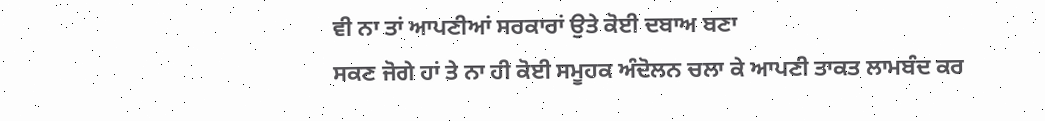ਵੀ ਨਾ ਤਾਂ ਆਪਣੀਆਂ ਸਰਕਾਰਾਂ ਉਤੇ ਕੋਈ ਦਬਾਅ ਬਣਾ
ਸਕਣ ਜੋਗੇ ਹਾਂ ਤੇ ਨਾ ਹੀ ਕੋਈ ਸਮੂਹਕ ਅੰਦੋਲਨ ਚਲਾ ਕੇ ਆਪਣੀ ਤਾਕਤ ਲਾਮਬੰਦ ਕਰ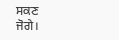ਸਕਣ ਜੋਗੇ।